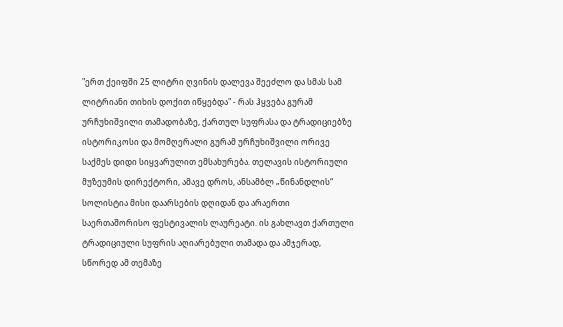"ერთ ქეიფში 25 ლიტრი ღვინის დალევა შეეძლო და სმას სამ ლიტრიანი თიხის დოქით იწყებდა" - რას ჰყვება გურამ ურჩუხიშვილი თამადობაზე, ქართულ სუფრასა და ტრადიციებზე
ისტორიკოსი და მომღერალი გურამ ურჩუხიშვილი ორივე საქმეს დიდი სიყვარულით ემსახურება. თელავის ისტორიული მუზეუმის დირექტორი, ამავე დროს, ანსამბლ „წინანდლის“ სოლისტია მისი დაარსების დღიდან და არაერთი საერთაშორისო ფესტივალის ლაურეატი. ის გახლავთ ქართული ტრადიციული სუფრის აღიარებული თამადა და ამჯერად, სწორედ ამ თემაზე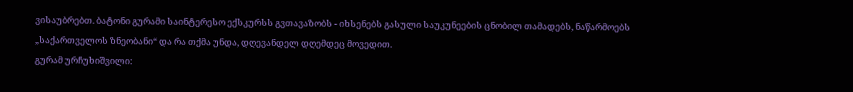ვისაუბრებთ. ბატონი გურამი საინტერესო ექსკურსს გვთავაზობს - იხსენებს გასული საუკუნეების ცნობილ თამადებს, ნაწარმოებს „საქართველოს ზნეობანი“ და რა თქმა უნდა, დღევანდელ დღემდეც მოვედით.
გურამ ურჩუხიშვილი: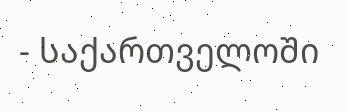- საქართველოში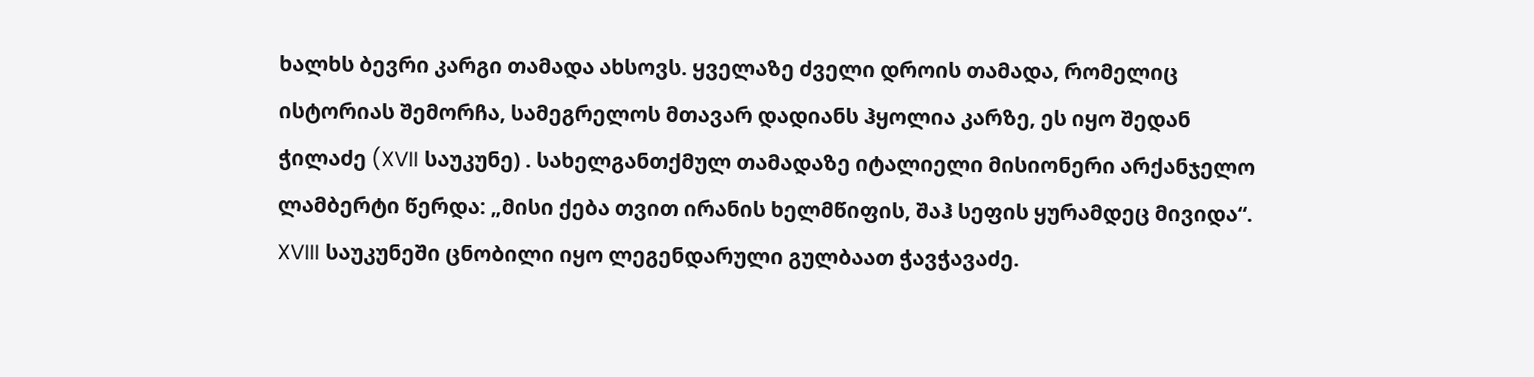ხალხს ბევრი კარგი თამადა ახსოვს. ყველაზე ძველი დროის თამადა, რომელიც ისტორიას შემორჩა, სამეგრელოს მთავარ დადიანს ჰყოლია კარზე, ეს იყო შედან ჭილაძე (XVII საუკუნე) . სახელგანთქმულ თამადაზე იტალიელი მისიონერი არქანჯელო ლამბერტი წერდა: „მისი ქება თვით ირანის ხელმწიფის, შაჰ სეფის ყურამდეც მივიდა“. XVIII საუკუნეში ცნობილი იყო ლეგენდარული გულბაათ ჭავჭავაძე.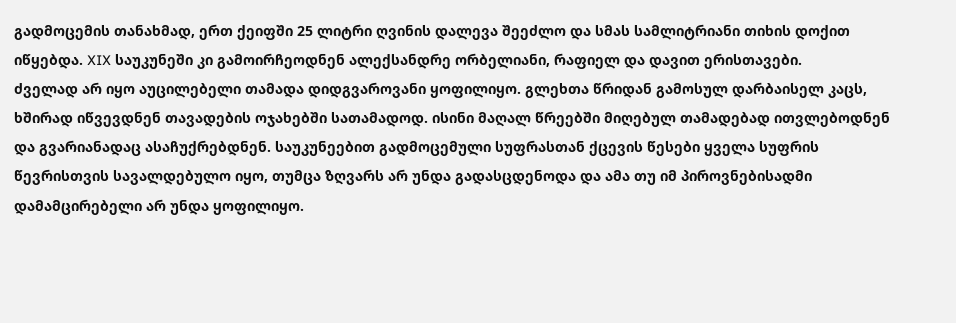გადმოცემის თანახმად, ერთ ქეიფში 25 ლიტრი ღვინის დალევა შეეძლო და სმას სამლიტრიანი თიხის დოქით იწყებდა. XIX საუკუნეში კი გამოირჩეოდნენ ალექსანდრე ორბელიანი, რაფიელ და დავით ერისთავები.
ძველად არ იყო აუცილებელი თამადა დიდგვაროვანი ყოფილიყო. გლეხთა წრიდან გამოსულ დარბაისელ კაცს, ხშირად იწვევდნენ თავადების ოჯახებში სათამადოდ. ისინი მაღალ წრეებში მიღებულ თამადებად ითვლებოდნენ და გვარიანადაც ასაჩუქრებდნენ. საუკუნეებით გადმოცემული სუფრასთან ქცევის წესები ყველა სუფრის წევრისთვის სავალდებულო იყო, თუმცა ზღვარს არ უნდა გადასცდენოდა და ამა თუ იმ პიროვნებისადმი დამამცირებელი არ უნდა ყოფილიყო.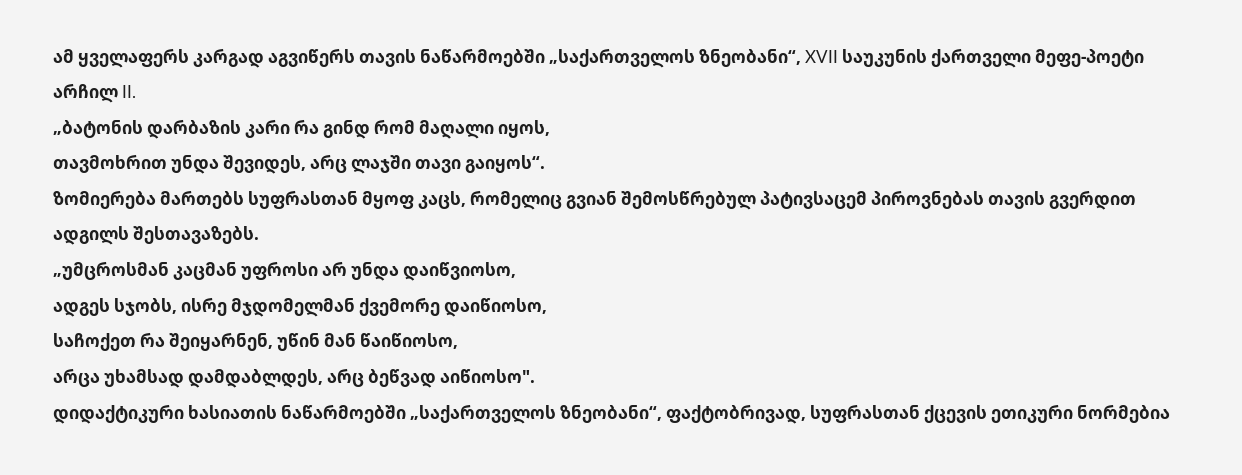ამ ყველაფერს კარგად აგვიწერს თავის ნაწარმოებში „საქართველოს ზნეობანი“, XVII საუკუნის ქართველი მეფე-პოეტი არჩილ II.
„ბატონის დარბაზის კარი რა გინდ რომ მაღალი იყოს,
თავმოხრით უნდა შევიდეს, არც ლაჯში თავი გაიყოს“.
ზომიერება მართებს სუფრასთან მყოფ კაცს, რომელიც გვიან შემოსწრებულ პატივსაცემ პიროვნებას თავის გვერდით ადგილს შესთავაზებს.
„უმცროსმან კაცმან უფროსი არ უნდა დაიწვიოსო,
ადგეს სჯობს, ისრე მჯდომელმან ქვემორე დაიწიოსო,
საჩოქეთ რა შეიყარნენ, უწინ მან წაიწიოსო,
არცა უხამსად დამდაბლდეს, არც ბეწვად აიწიოსო".
დიდაქტიკური ხასიათის ნაწარმოებში „საქართველოს ზნეობანი“, ფაქტობრივად, სუფრასთან ქცევის ეთიკური ნორმებია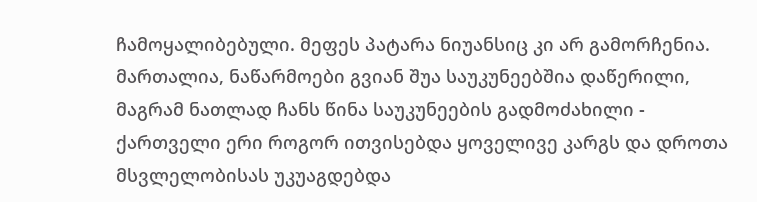ჩამოყალიბებული. მეფეს პატარა ნიუანსიც კი არ გამორჩენია. მართალია, ნაწარმოები გვიან შუა საუკუნეებშია დაწერილი, მაგრამ ნათლად ჩანს წინა საუკუნეების გადმოძახილი - ქართველი ერი როგორ ითვისებდა ყოველივე კარგს და დროთა მსვლელობისას უკუაგდებდა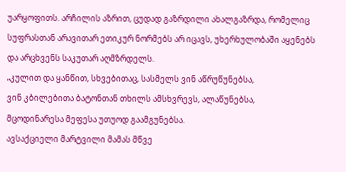უარყოფითს. არჩილის აზრით, ცუდად გაზრდილი ახალგაზრდა, რომელიც სუფრასთან არავითარ ეთიკურ ნორმებს არ იცავს, უხერხულობაში აყენებს და არცხვენს საკუთარ აღმზრდელს.
„კულით და ყანწით, სხვებითაც, სასმელს ვინ აწრუწუნებსა,
ვინ კბილებითა ბატონთან თხილს ამსხვრევს, ალაწუნებსა,
მცოდინარესა მეფესა უთუოდ გაამგუნებსა.
ავსაქციელი მარტვილი მამას მწვე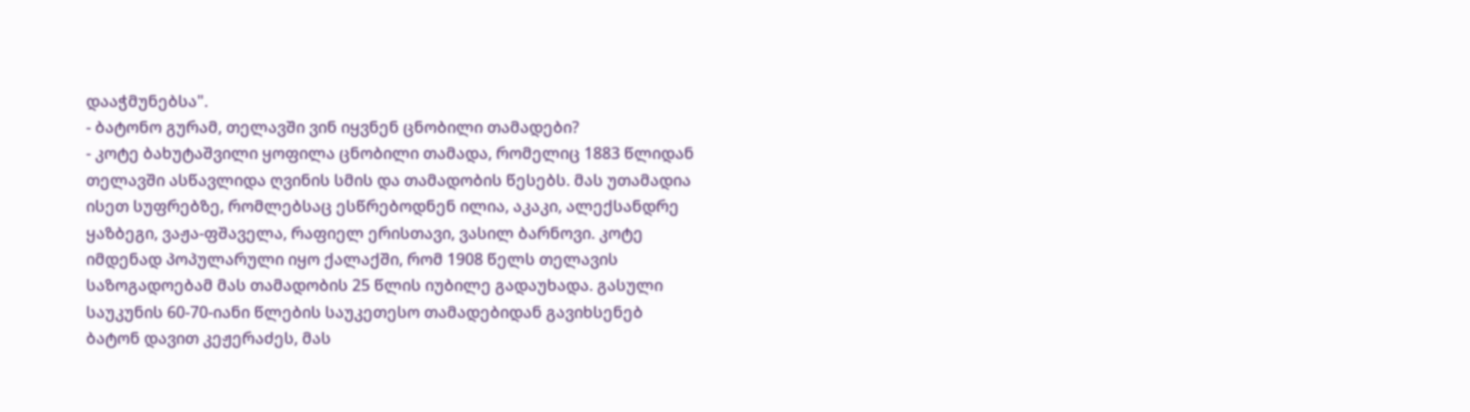დააჭმუნებსა".
- ბატონო გურამ, თელავში ვინ იყვნენ ცნობილი თამადები?
- კოტე ბახუტაშვილი ყოფილა ცნობილი თამადა, რომელიც 1883 წლიდან თელავში ასწავლიდა ღვინის სმის და თამადობის წესებს. მას უთამადია ისეთ სუფრებზე, რომლებსაც ესწრებოდნენ ილია, აკაკი, ალექსანდრე ყაზბეგი, ვაჟა-ფშაველა, რაფიელ ერისთავი, ვასილ ბარნოვი. კოტე იმდენად პოპულარული იყო ქალაქში, რომ 1908 წელს თელავის საზოგადოებამ მას თამადობის 25 წლის იუბილე გადაუხადა. გასული საუკუნის 60-70-იანი წლების საუკეთესო თამადებიდან გავიხსენებ ბატონ დავით კეჟერაძეს, მას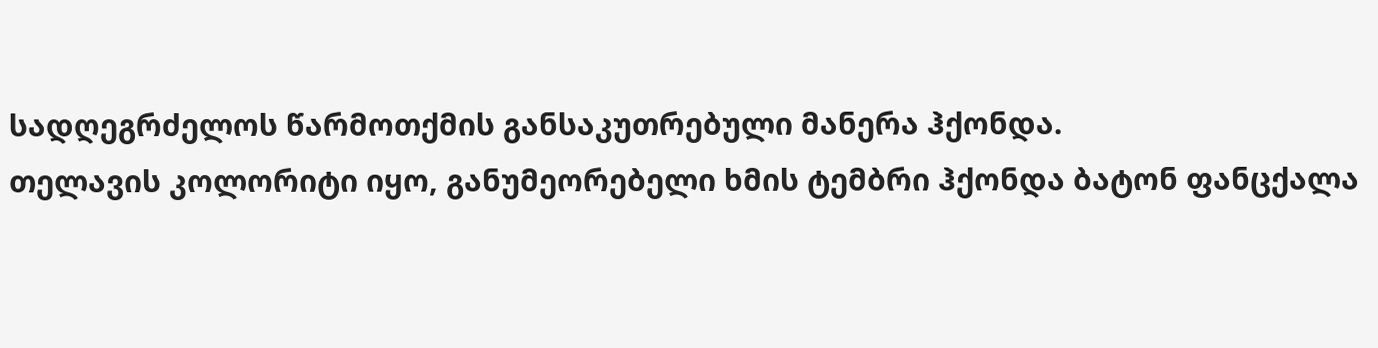სადღეგრძელოს წარმოთქმის განსაკუთრებული მანერა ჰქონდა.
თელავის კოლორიტი იყო, განუმეორებელი ხმის ტემბრი ჰქონდა ბატონ ფანცქალა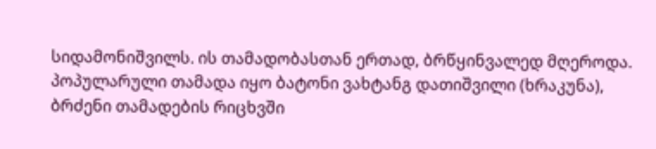სიდამონიშვილს. ის თამადობასთან ერთად, ბრწყინვალედ მღეროდა. პოპულარული თამადა იყო ბატონი ვახტანგ დათიშვილი (ხრაკუნა), ბრძენი თამადების რიცხვში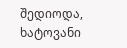შედიოდა, ხატოვანი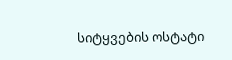სიტყვების ოსტატი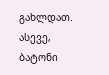გახლდათ. ასევე, ბატონი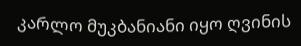კარლო მუკბანიანი იყო ღვინის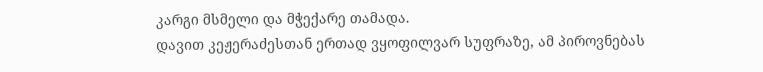კარგი მსმელი და მჭექარე თამადა.
დავით კეჟერაძესთან ერთად ვყოფილვარ სუფრაზე, ამ პიროვნებას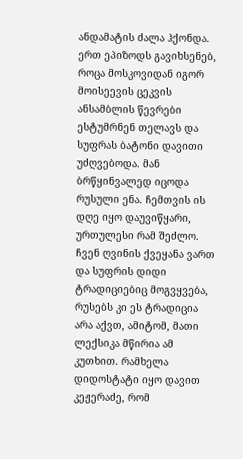ანდამატის ძალა ჰქონდა. ერთ ეპიზოდს გავიხსენებ, როცა მოსკოვიდან იგორ მოისეევის ცეკვის ანსამბლის წევრები ესტუმრნენ თელავს და სუფრას ბატონი დავითი უძღვებოდა. მან ბრწყინვალედ იცოდა რუსული ენა. ჩემთვის ის დღე იყო დაუვიწყარი, ურთულესი რამ შეძლო. ჩვენ ღვინის ქვეყანა ვართ და სუფრის დიდი ტრადიციებიც მოგვყვება, რუსებს კი ეს ტრადიცია არა აქვთ, ამიტომ, მათი ლექსიკა მწირია ამ კუთხით. რამხელა დიდოსტატი იყო დავით კეჟერაძე, რომ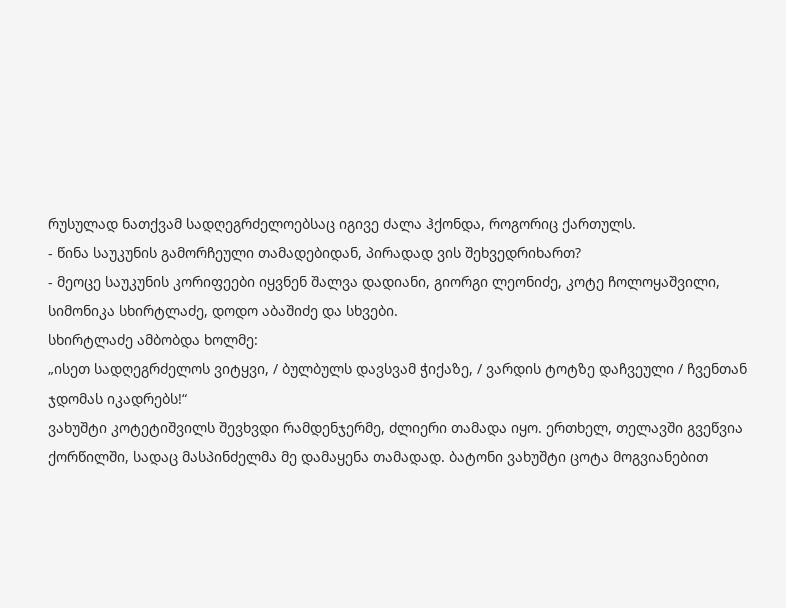რუსულად ნათქვამ სადღეგრძელოებსაც იგივე ძალა ჰქონდა, როგორიც ქართულს.
- წინა საუკუნის გამორჩეული თამადებიდან, პირადად ვის შეხვედრიხართ?
- მეოცე საუკუნის კორიფეები იყვნენ შალვა დადიანი, გიორგი ლეონიძე, კოტე ჩოლოყაშვილი, სიმონიკა სხირტლაძე, დოდო აბაშიძე და სხვები.
სხირტლაძე ამბობდა ხოლმე:
„ისეთ სადღეგრძელოს ვიტყვი, / ბულბულს დავსვამ ჭიქაზე, / ვარდის ტოტზე დაჩვეული / ჩვენთან ჯდომას იკადრებს!“
ვახუშტი კოტეტიშვილს შევხვდი რამდენჯერმე, ძლიერი თამადა იყო. ერთხელ, თელავში გვეწვია ქორწილში, სადაც მასპინძელმა მე დამაყენა თამადად. ბატონი ვახუშტი ცოტა მოგვიანებით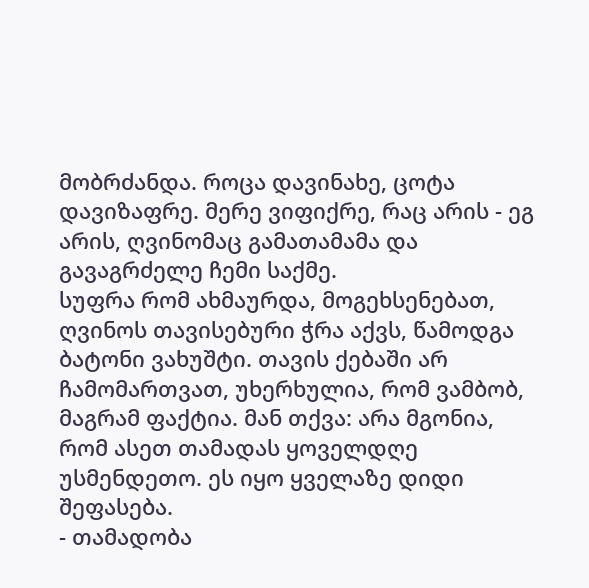მობრძანდა. როცა დავინახე, ცოტა დავიზაფრე. მერე ვიფიქრე, რაც არის - ეგ არის, ღვინომაც გამათამამა და გავაგრძელე ჩემი საქმე.
სუფრა რომ ახმაურდა, მოგეხსენებათ, ღვინოს თავისებური ჭრა აქვს, წამოდგა ბატონი ვახუშტი. თავის ქებაში არ ჩამომართვათ, უხერხულია, რომ ვამბობ, მაგრამ ფაქტია. მან თქვა: არა მგონია, რომ ასეთ თამადას ყოველდღე უსმენდეთო. ეს იყო ყველაზე დიდი შეფასება.
- თამადობა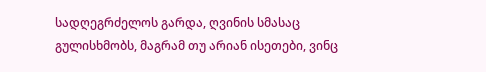სადღეგრძელოს გარდა, ღვინის სმასაც გულისხმობს, მაგრამ თუ არიან ისეთები, ვინც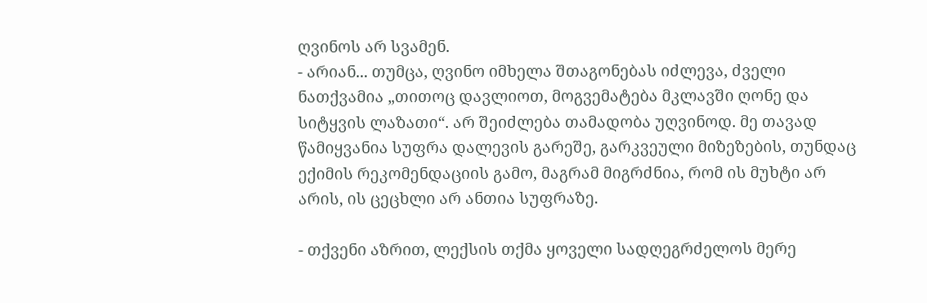ღვინოს არ სვამენ.
- არიან... თუმცა, ღვინო იმხელა შთაგონებას იძლევა, ძველი ნათქვამია „თითოც დავლიოთ, მოგვემატება მკლავში ღონე და სიტყვის ლაზათი“. არ შეიძლება თამადობა უღვინოდ. მე თავად წამიყვანია სუფრა დალევის გარეშე, გარკვეული მიზეზების, თუნდაც ექიმის რეკომენდაციის გამო, მაგრამ მიგრძნია, რომ ის მუხტი არ არის, ის ცეცხლი არ ანთია სუფრაზე.

- თქვენი აზრით, ლექსის თქმა ყოველი სადღეგრძელოს მერე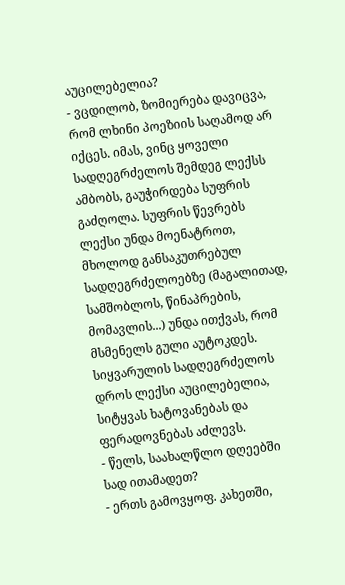აუცილებელია?
- ვცდილობ, ზომიერება დავიცვა, რომ ლხინი პოეზიის საღამოდ არ იქცეს. იმას, ვინც ყოველი სადღეგრძელოს შემდეგ ლექსს ამბობს, გაუჭირდება სუფრის გაძღოლა. სუფრის წევრებს ლექსი უნდა მოენატროთ, მხოლოდ განსაკუთრებულ სადღეგრძელოებზე (მაგალითად, სამშობლოს, წინაპრების, მომავლის...) უნდა ითქვას, რომ მსმენელს გული აუტოკდეს. სიყვარულის სადღეგრძელოს დროს ლექსი აუცილებელია, სიტყვას ხატოვანებას და ფერადოვნებას აძლევს.
- წელს, საახალწლო დღეებში სად ითამადეთ?
- ერთს გამოვყოფ. კახეთში,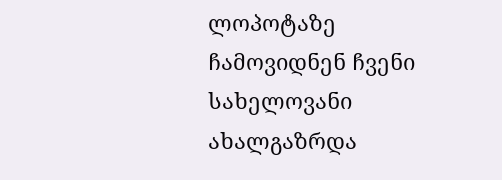ლოპოტაზე ჩამოვიდნენ ჩვენი სახელოვანი ახალგაზრდა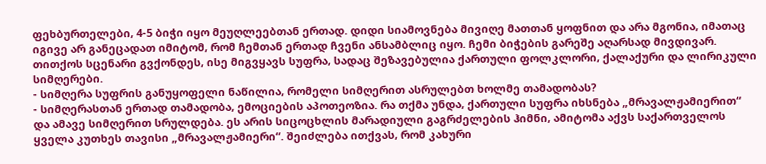ფეხბურთელები, 4-5 ბიჭი იყო მეუღლეებთან ერთად. დიდი სიამოვნება მივიღე მათთან ყოფნით და არა მგონია, იმათაც იგივე არ განეცადათ იმიტომ, რომ ჩემთან ერთად ჩვენი ანსამბლიც იყო. ჩემი ბიჭების გარეშე აღარსად მივდივარ. თითქოს სცენარი გვქონდეს, ისე მიგვყავს სუფრა, სადაც შეზავებულია ქართული ფოლკლორი, ქალაქური და ლირიკული სიმღერები.
- სიმღერა სუფრის განუყოფელი ნაწილია, რომელი სიმღერით ასრულებთ ხოლმე თამადობას?
- სიმღერასთან ერთად თამადობა, ემოციების აპოთეოზია. რა თქმა უნდა, ქართული სუფრა იხსნება „მრავალჟამიერით“ და ამავე სიმღერით სრულდება. ეს არის სიცოცხლის მარადიული გაგრძელების ჰიმნი, ამიტომა აქვს საქართველოს ყველა კუთხეს თავისი „მრავალჟამიერი“. შეიძლება ითქვას, რომ კახური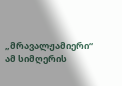„მრავალჟამიერი“ ამ სიმღერის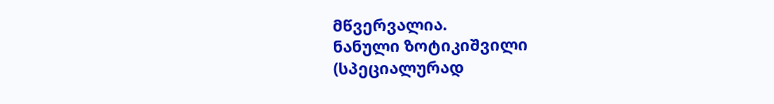მწვერვალია.
ნანული ზოტიკიშვილი
(სპეციალურად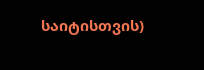საიტისთვის)